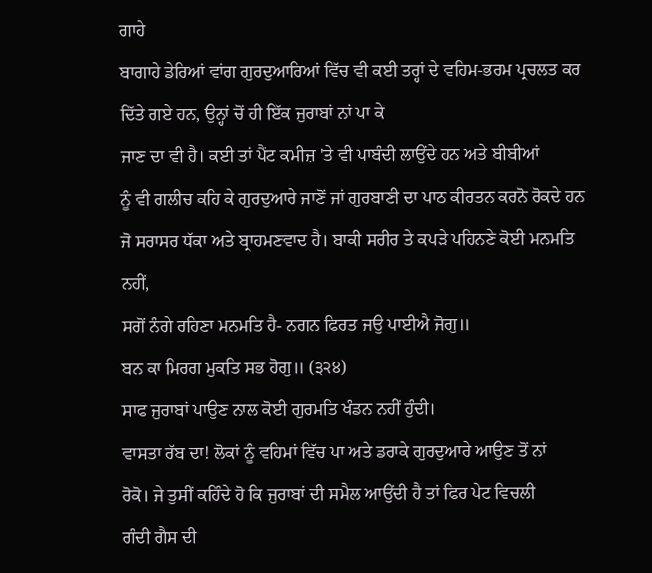ਗਾਹੇ
ਬਾਗਾਹੇ ਡੇਰਿਆਂ ਵਾਂਗ ਗੁਰਦੁਆਰਿਆਂ ਵਿੱਚ ਵੀ ਕਈ ਤਰ੍ਹਾਂ ਦੇ ਵਹਿਮ-ਭਰਮ ਪ੍ਰਚਲਤ ਕਰ
ਦਿੱਤੇ ਗਏ ਹਨ, ਉਨ੍ਹਾਂ ਚੋਂ ਹੀ ਇੱਕ ਜੁਰਾਬਾਂ ਨਾਂ ਪਾ ਕੇ
ਜਾਣ ਦਾ ਵੀ ਹੈ। ਕਈ ਤਾਂ ਪੈਂਟ ਕਮੀਜ਼ 'ਤੇ ਵੀ ਪਾਬੰਦੀ ਲਾਉਂਦੇ ਹਨ ਅਤੇ ਬੀਬੀਆਂ
ਨੂੰ ਵੀ ਗਲੀਚ ਕਹਿ ਕੇ ਗੁਰਦੁਆਰੇ ਜਾਣੋਂ ਜਾਂ ਗੁਰਬਾਣੀ ਦਾ ਪਾਠ ਕੀਰਤਨ ਕਰਨੋ ਰੋਕਦੇ ਹਨ
ਜੋ ਸਰਾਸਰ ਧੱਕਾ ਅਤੇ ਬ੍ਰਾਹਮਣਵਾਦ ਹੈ। ਬਾਕੀ ਸਰੀਰ ਤੇ ਕਪੜੇ ਪਹਿਨਣੇ ਕੋਈ ਮਨਮਤਿ ਨਹੀਂ,
ਸਗੋਂ ਨੰਗੇ ਰਹਿਣਾ ਮਨਮਤਿ ਹੈ- ਨਗਨ ਫਿਰਤ ਜਉ ਪਾਈਐ ਜੋਗੁ॥
ਬਨ ਕਾ ਮਿਰਗ ਮੁਕਤਿ ਸਭ ਹੋਗੁ॥ (੩੨੪)
ਸਾਫ ਜੁਰਾਬਾਂ ਪਾਉਣ ਨਾਲ ਕੋਈ ਗੁਰਮਤਿ ਖੰਡਨ ਨਹੀਂ ਹੁੰਦੀ।
ਵਾਸਤਾ ਰੱਬ ਦਾ! ਲੋਕਾਂ ਨੂੰ ਵਹਿਮਾਂ ਵਿੱਚ ਪਾ ਅਤੇ ਡਰਾਕੇ ਗੁਰਦੁਆਰੇ ਆਉਣ ਤੋਂ ਨਾਂ
ਰੋਕੋ। ਜੇ ਤੁਸੀਂ ਕਹਿੰਦੇ ਹੋ ਕਿ ਜੁਰਾਬਾਂ ਦੀ ਸਮੈਲ ਆਉਂਦੀ ਹੈ ਤਾਂ ਫਿਰ ਪੇਟ ਵਿਚਲੀ
ਗੰਦੀ ਗੈਸ ਦੀ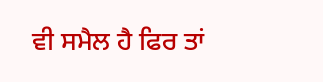ਵੀ ਸਮੈਲ ਹੈ ਫਿਰ ਤਾਂ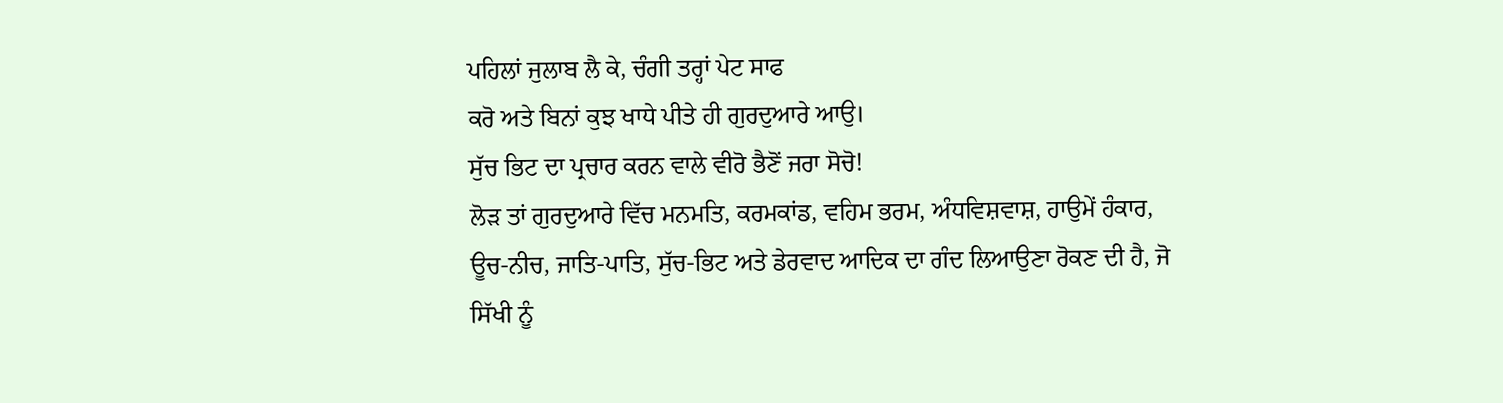ਪਹਿਲਾਂ ਜੁਲਾਬ ਲੈ ਕੇ, ਚੰਗੀ ਤਰ੍ਹਾਂ ਪੇਟ ਸਾਫ
ਕਰੋ ਅਤੇ ਬਿਨਾਂ ਕੁਝ ਖਾਧੇ ਪੀਤੇ ਹੀ ਗੁਰਦੁਆਰੇ ਆਉ।
ਸੁੱਚ ਭਿਟ ਦਾ ਪ੍ਰਚਾਰ ਕਰਨ ਵਾਲੇ ਵੀਰੋ ਭੈਣੋਂ ਜਰਾ ਸੋਚੋ!
ਲੋੜ ਤਾਂ ਗੁਰਦੁਆਰੇ ਵਿੱਚ ਮਨਮਤਿ, ਕਰਮਕਾਂਡ, ਵਹਿਮ ਭਰਮ, ਅੰਧਵਿਸ਼ਵਾਸ਼, ਹਾਉਮੇਂ ਹੰਕਾਰ,
ਊਚ-ਨੀਚ, ਜਾਤਿ-ਪਾਤਿ, ਸੁੱਚ-ਭਿਟ ਅਤੇ ਡੇਰਵਾਦ ਆਦਿਕ ਦਾ ਗੰਦ ਲਿਆਉਣਾ ਰੋਕਣ ਦੀ ਹੈ, ਜੋ
ਸਿੱਖੀ ਨੂੰ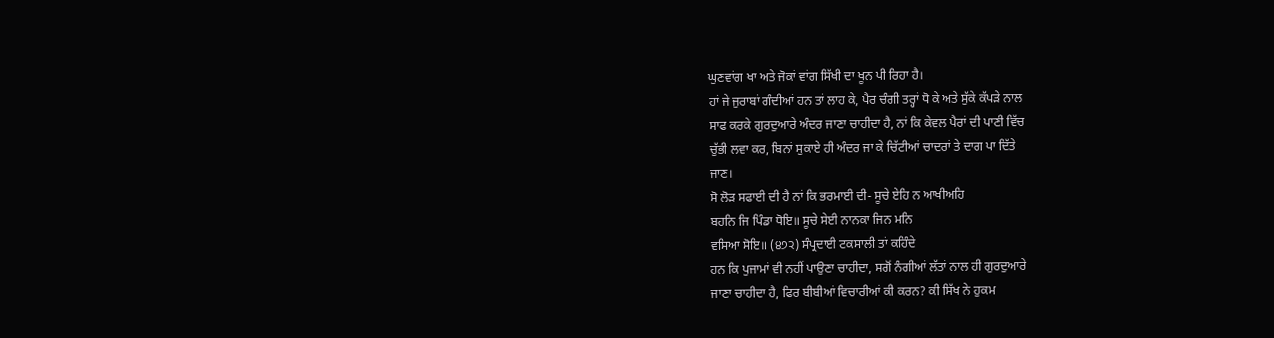ਘੁਣਵਾਂਗ ਖਾ ਅਤੇ ਜੋਕਾਂ ਵਾਂਗ ਸਿੱਖੀ ਦਾ ਖੂਨ ਪੀ ਰਿਹਾ ਹੈ।
ਹਾਂ ਜੇ ਜੁਰਾਬਾਂ ਗੰਦੀਆਂ ਹਨ ਤਾਂ ਲਾਹ ਕੇ, ਪੈਰ ਚੰਗੀ ਤਰ੍ਹਾਂ ਧੋ ਕੇ ਅਤੇ ਸੁੱਕੇ ਕੱਪੜੇ ਨਾਲ
ਸਾਫ ਕਰਕੇ ਗੁਰਦੁਆਰੇ ਅੰਦਰ ਜਾਣਾ ਚਾਹੀਦਾ ਹੈ, ਨਾਂ ਕਿ ਕੇਵਲ ਪੈਰਾਂ ਦੀ ਪਾਣੀ ਵਿੱਚ
ਚੁੱਭੀ ਲਵਾ ਕਰ, ਬਿਨਾਂ ਸੁਕਾਏ ਹੀ ਅੰਦਰ ਜਾ ਕੇ ਚਿੱਟੀਆਂ ਚਾਦਰਾਂ ਤੇ ਦਾਗ ਪਾ ਦਿੱਤੇ
ਜਾਣ।
ਸੋ ਲੋੜ ਸਫਾਈ ਦੀ ਹੈ ਨਾਂ ਕਿ ਭਰਮਾਈ ਦੀ- ਸੂਚੇ ਏਹਿ ਨ ਆਖੀਅਹਿ
ਬਹਨਿ ਜਿ ਪਿੰਡਾ ਧੋਇ॥ ਸੂਚੇ ਸੇਈ ਨਾਨਕਾ ਜਿਨ ਮਨਿ
ਵਸਿਆ ਸੋਇ॥ (੪੭੨) ਸੰਪ੍ਰਦਾਈ ਟਕਸਾਲੀ ਤਾਂ ਕਹਿੰਦੇ
ਹਨ ਕਿ ਪੁਜਾਮਾਂ ਵੀ ਨਹੀਂ ਪਾਉਣਾ ਚਾਹੀਦਾ, ਸਗੋਂ ਨੰਗੀਆਂ ਲੱਤਾਂ ਨਾਲ ਹੀ ਗੁਰਦੁਆਰੇ
ਜਾਣਾ ਚਾਹੀਦਾ ਹੈ, ਫਿਰ ਬੀਬੀਆਂ ਵਿਚਾਰੀਆਂ ਕੀ ਕਰਨ? ਕੀ ਸਿੱਖ ਨੇ ਹੁਕਮ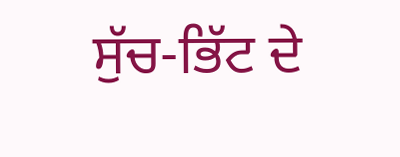ਸੁੱਚ-ਭਿੱਟ ਦੇ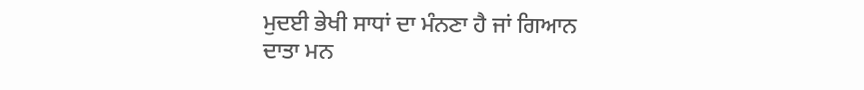ਮੁਦਈ ਭੇਖੀ ਸਾਧਾਂ ਦਾ ਮੰਨਣਾ ਹੈ ਜਾਂ ਗਿਆਨ ਦਾਤਾ ਮਨ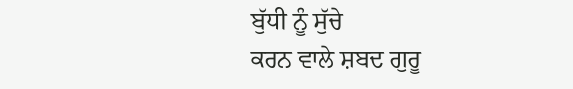ਬੁੱਧੀ ਨੂੰ ਸੁੱਚੇ
ਕਰਨ ਵਾਲੇ ਸ਼ਬਦ ਗੁਰੂ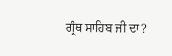ਗ੍ਰੰਥ ਸਾਹਿਬ ਜੀ ਦਾ?